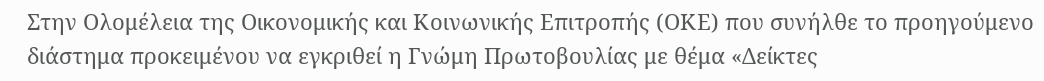Στην Ολομέλεια της Οικονομικής και Κοινωνικής Επιτροπής (ΟΚΕ) που συνήλθε το προηγούμενο διάστημα προκειμένου να εγκριθεί η Γνώμη Πρωτοβουλίας με θέμα «Δείκτες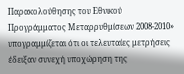Παρακολούθησης του Εθνικού Προγράμματος Μεταρρυθμίσεων 2008-2010» υπογραμμίζεται ότι οι τελευταίες μετρήσεις έδειξαν συνεχή υποχώρηση της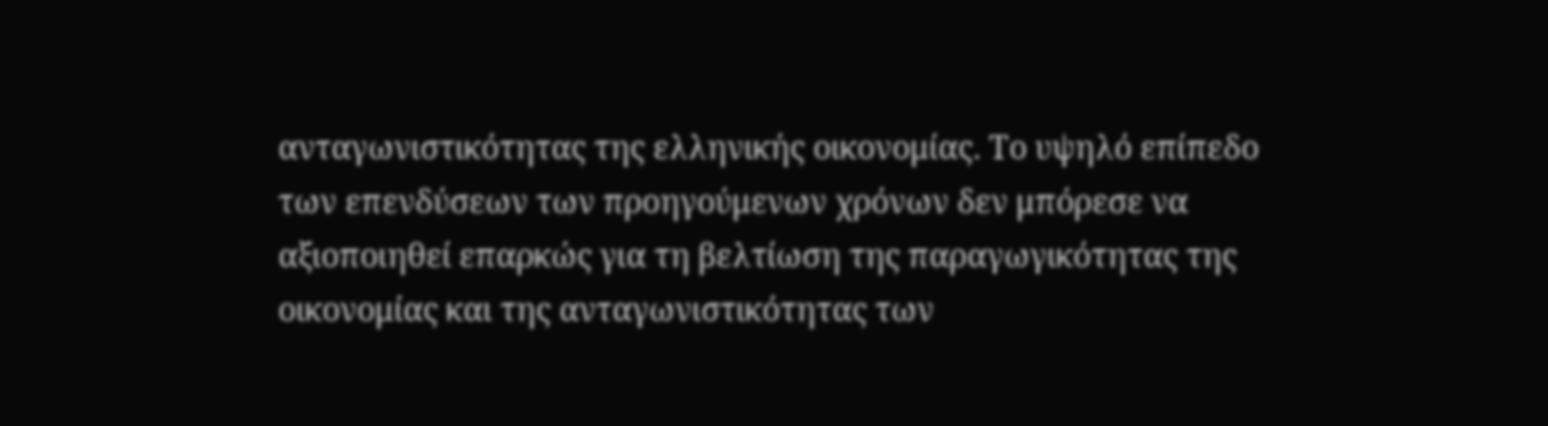ανταγωνιστικότητας της ελληνικής οικονομίας. Το υψηλό επίπεδο των επενδύσεων των προηγούμενων χρόνων δεν μπόρεσε να αξιοποιηθεί επαρκώς για τη βελτίωση της παραγωγικότητας της οικονομίας και της ανταγωνιστικότητας των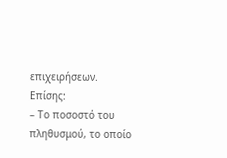επιχειρήσεων. Επίσης:
– Το ποσοστό του πληθυσμού, το οποίο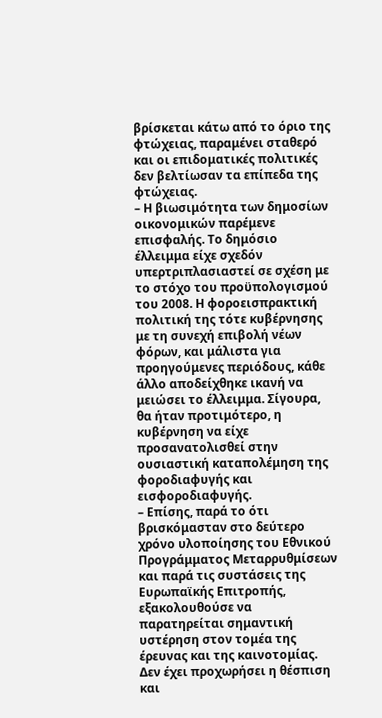βρίσκεται κάτω από το όριο της φτώχειας, παραμένει σταθερό και οι επιδοματικές πολιτικές δεν βελτίωσαν τα επίπεδα της φτώχειας.
– Η βιωσιμότητα των δημοσίων οικονομικών παρέμενε επισφαλής. Το δημόσιο έλλειμμα είχε σχεδόν υπερτριπλασιαστεί σε σχέση με το στόχο του προϋπολογισμού του 2008. Η φοροεισπρακτική πολιτική της τότε κυβέρνησης με τη συνεχή επιβολή νέων φόρων, και μάλιστα για προηγούμενες περιόδους, κάθε άλλο αποδείχθηκε ικανή να μειώσει το έλλειμμα. Σίγουρα, θα ήταν προτιμότερο, η κυβέρνηση να είχε προσανατολισθεί στην ουσιαστική καταπολέμηση της φοροδιαφυγής και εισφοροδιαφυγής.
– Επίσης, παρά το ότι βρισκόμασταν στο δεύτερο χρόνο υλοποίησης του Εθνικού Προγράμματος Μεταρρυθμίσεων και παρά τις συστάσεις της Ευρωπαϊκής Επιτροπής, εξακολουθούσε να παρατηρείται σημαντική υστέρηση στον τομέα της έρευνας και της καινοτομίας. Δεν έχει προχωρήσει η θέσπιση και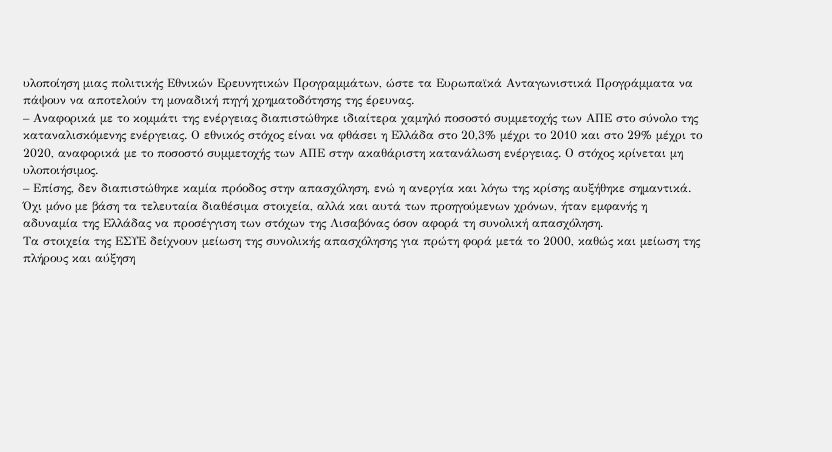υλοποίηση μιας πολιτικής Εθνικών Ερευνητικών Προγραμμάτων, ώστε τα Ευρωπαϊκά Ανταγωνιστικά Προγράμματα να πάψουν να αποτελούν τη μοναδική πηγή χρηματοδότησης της έρευνας.
– Αναφορικά με το κομμάτι της ενέργειας διαπιστώθηκε ιδιαίτερα χαμηλό ποσοστό συμμετοχής των ΑΠΕ στο σύνολο της καταναλισκόμενης ενέργειας. Ο εθνικός στόχος είναι να φθάσει η Ελλάδα στο 20,3% μέχρι το 2010 και στο 29% μέχρι το 2020, αναφορικά με το ποσοστό συμμετοχής των ΑΠΕ στην ακαθάριστη κατανάλωση ενέργειας. Ο στόχος κρίνεται μη υλοποιήσιμος.
– Επίσης, δεν διαπιστώθηκε καμία πρόοδος στην απασχόληση, ενώ η ανεργία και λόγω της κρίσης αυξήθηκε σημαντικά. Όχι μόνο με βάση τα τελευταία διαθέσιμα στοιχεία, αλλά και αυτά των προηγούμενων χρόνων, ήταν εμφανής η αδυναμία της Ελλάδας να προσέγγιση των στόχων της Λισαβόνας όσον αφορά τη συνολική απασχόληση.
Τα στοιχεία της ΕΣΥΕ δείχνουν μείωση της συνολικής απασχόλησης για πρώτη φορά μετά το 2000, καθώς και μείωση της πλήρους και αύξηση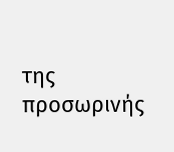της προσωρινής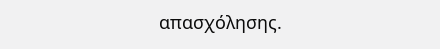απασχόλησης.